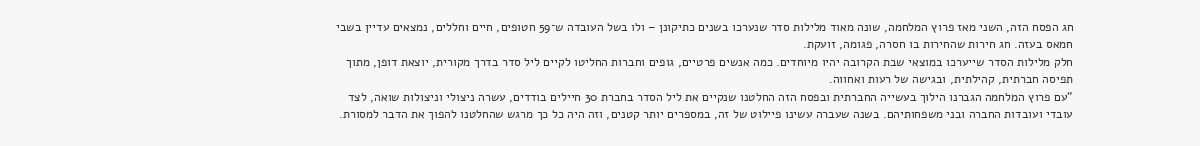חג הפסח הזה, השני מאז פרוץ המלחמה, שונה מאוד מלילות סדר שנערכו בשנים כתיקונן – ולו בשל העובדה ש־59 חטופים, חיים וחללים, נמצאים עדיין בשבי חמאס בעזה. חג חירות שהחירות בו חסרה, פגומה, זועקת.
חלק מלילות הסדר שייערכו במוצאי שבת הקרובה יהיו מיוחדים. כמה אנשים פרטיים, גופים וחברות החליטו לקיים ליל סדר בדרך מקורית, יוצאת דופן, מתוך תפיסה חברתית, קהילתית, ובגישה של רעות ואחווה.
“עם פרוץ המלחמה הגברנו הילוך בעשייה החברתית ובפסח הזה החלטנו שנקיים את ליל הסדר בחברת 30 חיילים בודדים, עשרה ניצולי וניצולות שואה, לצד עובדי ועובדות החברה ובני משפחותיהם. בשנה שעברה עשינו פיילוט של זה, במספרים יותר קטנים, וזה היה כל כך מרגש שהחלטנו להפוך את הדבר למסורת.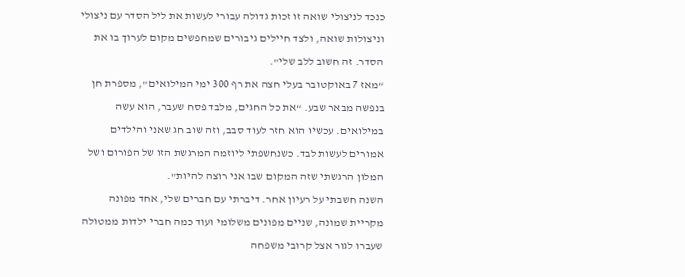כנכד לניצולי שואה זו זכות גדולה עבורי לעשות את ליל הסדר עם ניצולי וניצולות שואה, ולצד חיילים גיבורים שמחפשים מקום לערוך בו את הסדר. זה חשוב ללב שלי".
“מאז 7 באוקטובר בעלי חצה את רף 300 ימי המילואים", מספרת חן בנפשה מבאר שבע. “את כל החגים, מלבד פסח שעבר, הוא עשה במילואים. עכשיו הוא חזר לעוד סבב, וזה שוב חג שאני והילדים אמורים לעשות לבד. כשנחשפתי ליוזמה המרגשת הזו של הפורום ושל המלון הרגשתי שזה המקום שבו אני רוצה להיות".
השנה חשבתי על רעיון אחר. דיברתי עם חברים שלי, אחד מפונה מקריית שמונה, שניים מפונים משלומי ועוד כמה חברי ילדות ממטולה שעברו לגור אצל קרובי משפחה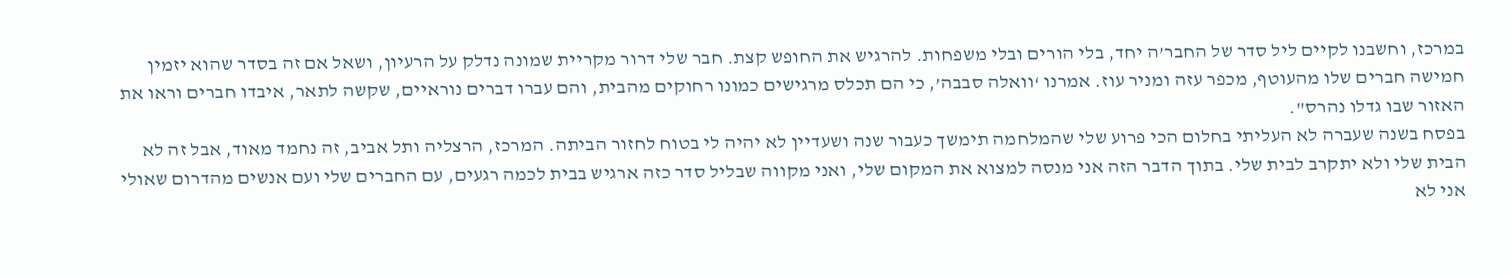במרכז, וחשבנו לקיים ליל סדר של החבר’ה יחד, בלי הורים ובלי משפחות. להרגיש את החופש קצת. חבר שלי דרור מקריית שמונה נדלק על הרעיון, ושאל אם זה בסדר שהוא יזמין חמישה חברים שלו מהעוטף, מכפר עזה ומניר עוז. אמרנו ‘וואלה סבבה’, כי הם תכלס מרגישים כמונו רחוקים מהבית, והם עברו דברים נוראיים, שקשה לתאר, איבדו חברים וראו את האזור שבו גדלו נהרס".
בפסח בשנה שעברה לא העליתי בחלום הכי פרוע שלי שהמלחמה תימשך כעבור שנה ושעדיין לא יהיה לי בטוח לחזור הביתה. המרכז, הרצליה ותל אביב, זה נחמד מאוד, אבל זה לא הבית שלי ולא יתקרב לבית שלי. בתוך הדבר הזה אני מנסה למצוא את המקום שלי, ואני מקווה שבליל סדר כזה ארגיש בבית לכמה רגעים, עם החברים שלי ועם אנשים מהדרום שאולי אני לא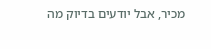מכיר, אבל יודעים בדיוק מה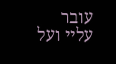עובר עליי ועל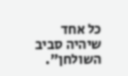כל אחד שיהיה סביב השולחן".